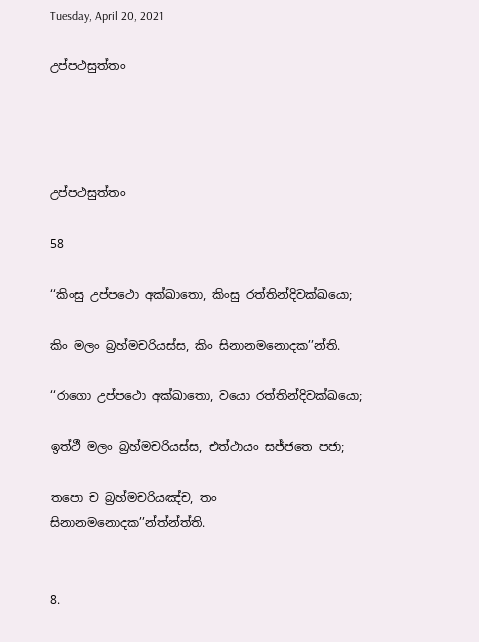Tuesday, April 20, 2021

උප්පථසුත්තං




උප්පථසුත්තං

58

‘‘කිංසු උප්පථො අක්ඛාතො, කිංසු රත්තින්දිවක්ඛයො;

කිං මලං බ්‍රහ්මචරියස්ස, කිං සිනානමනොදක’’න්ති.

‘‘රාගො උප්පථො අක්ඛාතො, වයො රත්තින්දිවක්ඛයො;

ඉත්ථී මලං බ්‍රහ්මචරියස්ස, එත්ථායං සජ්ජතෙ පජා;

තපො ච බ්‍රහ්මචරියඤ්ච, තං සිනානමනොදක’’න්ත්න්ත්ති.


8.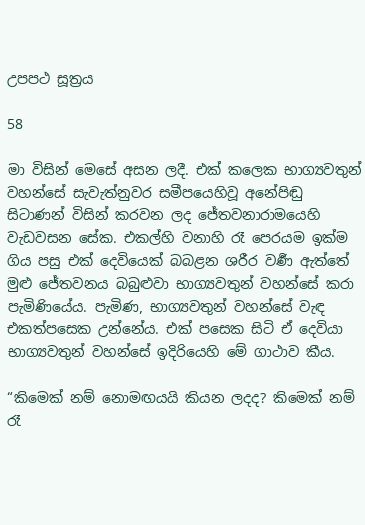උපපථ සූත්‍රය

58

මා විසින් මෙසේ අසන ලදී. එක් කලෙක භාග්‍යවතුන් වහන්සේ සැවැත්නුවර සමීපයෙහිවූ අනේපිඬු සිටාණන් විසින් කරවන ලද ජේතවනාරාමයෙහි වැඩවසන සේක. එකල්හි වනාහි රෑ පෙරයම ඉක්ම ගිය පසු එක් දෙවියෙක් බබළන ශරීර වර්‍ණ ඇත්තේ මුළු ජේතවනය බබුළුවා භාග්‍යවතුන් වහන්සේ කරා පැමිණියේය. පැමිණ, භාග්‍යවතුන් වහන්සේ වැඳ එකත්පසෙක උන්නේය. එක් පසෙක සිටි ඒ දෙවියා භාග්‍යවතුන් වහන්සේ ඉදිරියෙහි මේ ගාථාව කීය.

“කිමෙක් නම් නොමඟයයි කියන ලදද? කිමෙක් නම් රෑ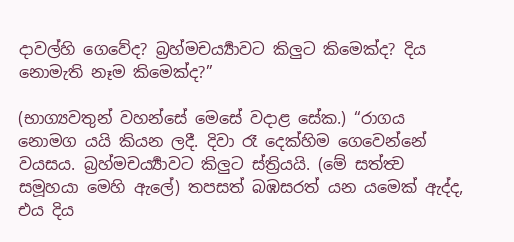දාවල්හි ගෙවේද? බ්‍රහ්මචර්‍ය්‍යාවට කිලුට කිමෙක්ද? දිය නොමැති නෑම කිමෙක්ද?”

(භාග්‍යවතුන් වහන්සේ මෙසේ වදාළ සේක.) “රාගය නොමග යයි කියන ලදී. දිවා රෑ දෙක්හිම ගෙවෙන්නේ වයසය. බ්‍රහ්මචර්‍ය්‍යාවට කිලුට ස්ත්‍රියයි. (මේ සත්ත්‍ව සමූහයා මෙහි ඇලේ) තපසත් බඹසරත් යන යමෙක් ඇද්ද, එය දිය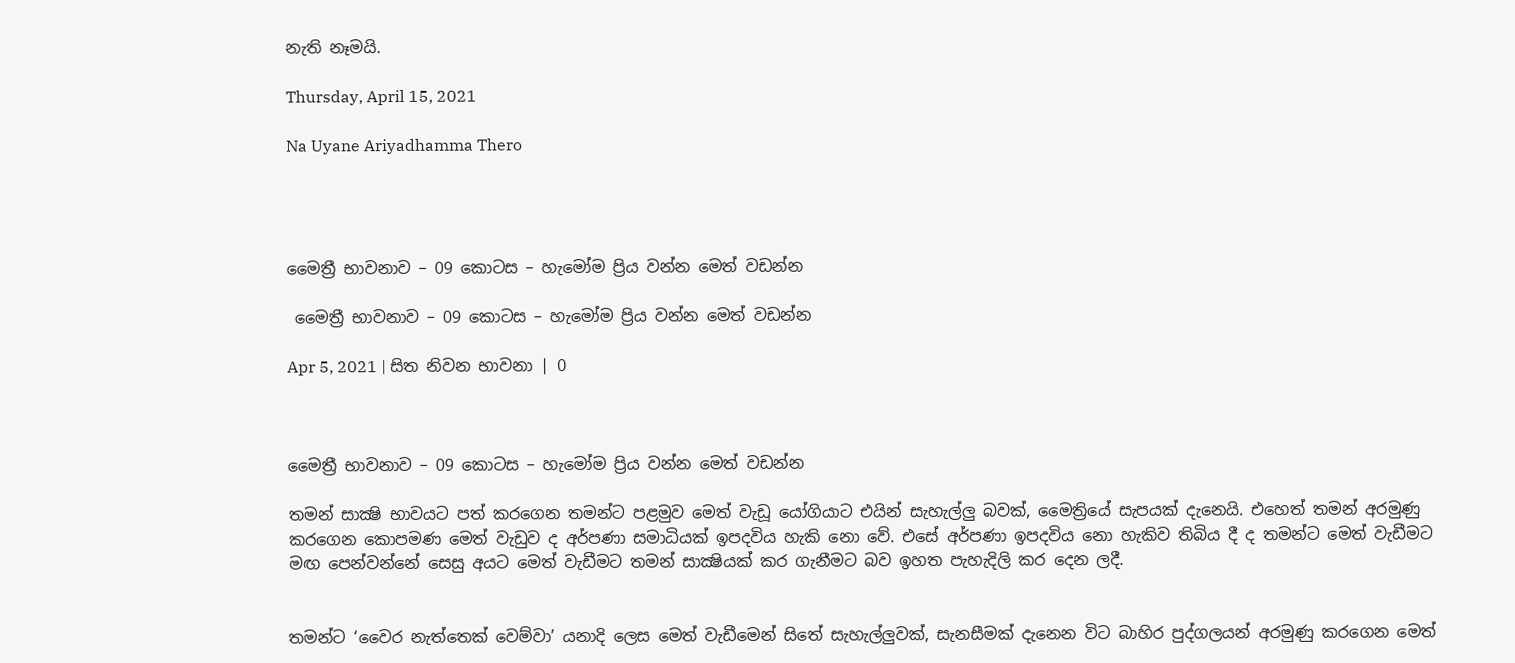නැති නෑමයි.

Thursday, April 15, 2021

Na Uyane Ariyadhamma Thero




මෛත්‍රී භාවනාව – 09 කොටස – හැමෝම ප්‍රිය වන්න මෙත් වඩන්න

 මෛත්‍රී භාවනාව – 09 කොටස – හැමෝම ප්‍රිය වන්න මෙත් වඩන්න

Apr 5, 2021 | සිත නිවන භාවනා | 0



මෛත්‍රී භාවනාව – 09 කොටස – හැමෝම ප්‍රිය වන්න මෙත් වඩන්න

තමන් සාක්‍ෂි භාවයට පත් කරගෙන තමන්ට පළමුව මෙත් වැඩූ යෝගියාට එයින් සැහැල්ලු බවක්, මෛත්‍රියේ සැපයක් දැනෙයි. එහෙත් තමන් අරමුණු කරගෙන කොපමණ මෙත් වැඩුව ද අර්පණා සමාධියක් ඉපදවිය හැකි නො වේ. එසේ අර්පණා ඉපදවිය නො හැකිව තිබිය දී ද තමන්ට මෙත් වැඩීමට මඟ පෙන්වන්නේ සෙසු අයට මෙත් වැඩීමට තමන් සාක්‍ෂියක් කර ගැනීමට බව ඉහත පැහැදිලි කර දෙන ලදී.


තමන්ට ‘වෛර නැත්තෙක් වෙම්වා’ යනාදි ලෙස මෙත් වැඩීමෙන් සිතේ සැහැල්ලුවක්, සැනසීමක් දැනෙන විට බාහිර පුද්ගලයන් අරමුණු කරගෙන මෙත්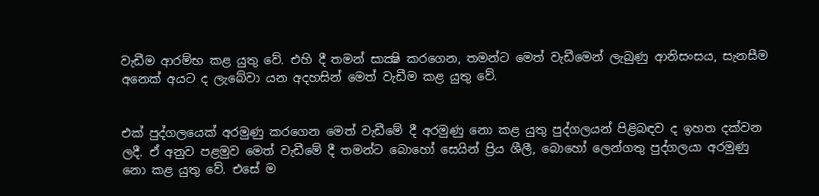වැඩීම ආරම්භ කළ යුතු වේ. එහි දී තමන් සාක්‍ෂි කරගෙන, තමන්ට මෙත් වැඩීමෙන් ලැබුණු ආනිසංසය, සැනසීම අනෙක් අයට ද ලැබේවා යන අදහසින් මෙත් වැඩීම කළ යුතු වේ.


එක් පුද්ගලයෙක් අරමුණු කරගෙන මෙත් වැඩීමේ දී අරමුණු නො කළ යුතු පුද්ගලයන් පිළිබඳව ද ඉහත දක්වන ලදී. ඒ අනුව පළමුව මෙත් වැඩීමේ දී තමන්ට බොහෝ සෙයින් ප්‍රිය ශීලී, බොහෝ ලෙන්ගතු පුද්ගලයා අරමුණු නො කළ යුතු වේ. එසේ ම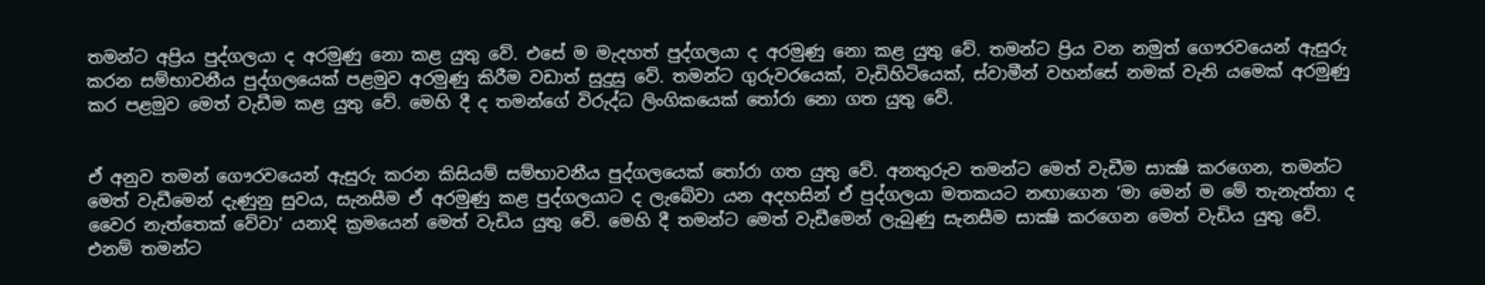තමන්ට අප්‍රිය පුද්ගලයා ද අරමුණු නො කළ යුතු වේ. එසේ ම මැදහත් පුද්ගලයා ද අරමුණු නො කළ යුතු වේ. තමන්ට ප්‍රිය වන නමුත් ගෞරවයෙන් ඇසුරු කරන සම්භාවනීය පුද්ගලයෙක් පළමුව අරමුණු කිරීම වඩාත් සුදුසු වේ. තමන්ට ගුරුවරයෙක්, වැඩිහිටියෙක්, ස්වාමීන් වහන්සේ නමක් වැනි යමෙක් අරමුණු කර පළමුව මෙත් වැඩීම කළ යුතු වේ. මෙහි දී ද තමන්ගේ විරුද්ධ ලිංගිකයෙක් තෝරා නො ගත යුතු වේ.


ඒ අනුව තමන් ගෞරවයෙන් ඇසුරු කරන කිසියම් සම්භාවනීය පුද්ගලයෙක් තෝරා ගත යුතු වේ. අනතුරුව තමන්ට මෙත් වැඩීම සාක්‍ෂි කරගෙන, තමන්ට මෙත් වැඩීමෙන් දැණුනු සුවය, සැනසීම ඒ අරමුණු කළ පුද්ගලයාට ද ලැබේවා යන අදහසින් ඒ පුද්ගලයා මතකයට නඟාගෙන ‘මා මෙන් ම මේ තැනැත්තා ද වෛර නැත්තෙක් වේවා’ යනාදි ක්‍රමයෙන් මෙත් වැඩිය යුතු වේ. මෙහි දී තමන්ට මෙත් වැඩීමෙන් ලැබුණු සැනසීම සාක්‍ෂි කරගෙන මෙත් වැඩිය යුතු වේ. එනම් තමන්ට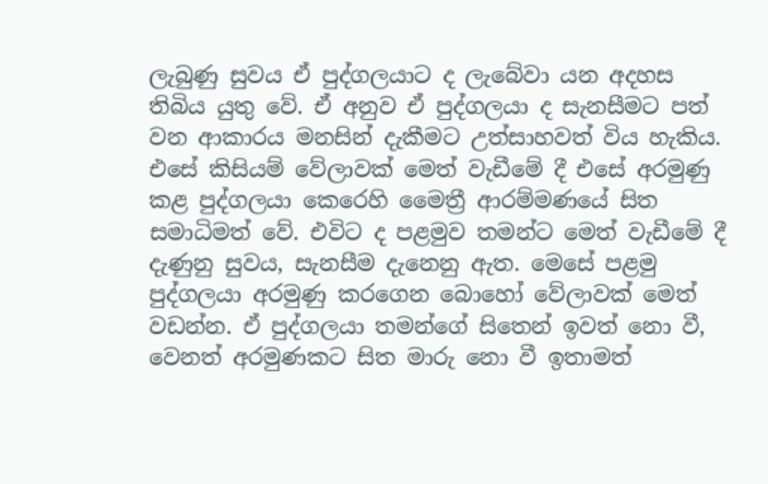ලැබුණු සුවය ඒ පුද්ගලයාට ද ලැබේවා යන අදහස තිබිය යුතු වේ. ඒ අනුව ඒ පුද්ගලයා ද සැනසීමට පත් වන ආකාරය මනසින් දැකීමට උත්සාහවත් විය හැකිය. එසේ කිසියම් වේලාවක් මෙත් වැඩීමේ දී එසේ අරමුණු කළ පුද්ගලයා කෙරෙහි මෛත්‍රී ආරම්මණයේ සිත සමාධිමත් වේ. එවිට ද පළමුව තමන්ට මෙත් වැඩීමේ දී දැණුනු සුවය, සැනසීම දැනෙනු ඇත. මෙසේ පළමු පුද්ගලයා අරමුණු කරගෙන බොහෝ වේලාවක් මෙත් වඩන්න. ඒ පුද්ගලයා තමන්ගේ සිතෙන් ඉවත් නො වී, වෙනත් අරමුණකට සිත මාරු නො වී ඉතාමත්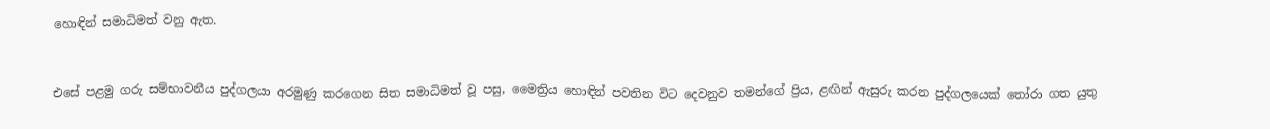හොඳින් සමාධිමත් වනු ඇත.


එසේ පළමු ගරු සම්භාවනීය පුද්ගලයා අරමුණු කරගෙන සිත සමාධිමත් වූ පසු, මෛත්‍රිය හොඳින් පවතින විට දෙවනුව තමන්ගේ ප්‍රිය, ළඟින් ඇසුරු කරන පුද්ගලයෙක් තෝරා ගත යුතු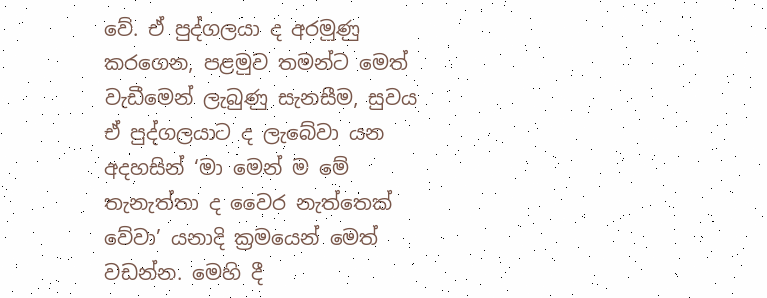වේ. ඒ පුද්ගලයා ද අරමුණු කරගෙන, පළමුව තමන්ට මෙත් වැඩීමෙන් ලැබුණු සැනසීම, සුවය ඒ පුද්ගලයාට ද ලැබේවා යන අදහසින් ‘මා මෙන් ම මේ තැනැත්තා ද වෛර නැත්තෙක් වේවා’ යනාදි ක්‍රමයෙන් මෙත් වඩන්න. මෙහි දී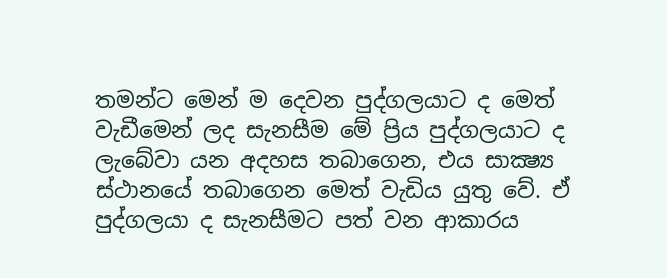තමන්ට මෙන් ම දෙවන පුද්ගලයාට ද මෙත් වැඩීමෙන් ලද සැනසීම මේ ප්‍රිය පුද්ගලයාට ද ලැබේවා යන අදහස තබාගෙන, එය සාක්‍ෂ්‍ය ස්ථානයේ තබාගෙන මෙත් වැඩිය යුතු වේ. ඒ පුද්ගලයා ද සැනසීමට පත් වන ආකාරය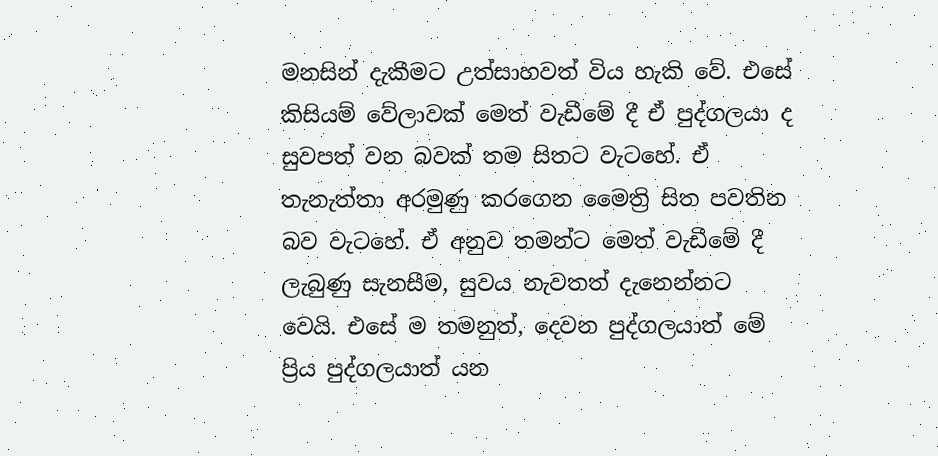මනසින් දැකීමට උත්සාහවත් විය හැකි වේ. එසේ කිසියම් වේලාවක් මෙත් වැඩීමේ දී ඒ පුද්ගලයා ද සුවපත් වන බවක් තම සිතට වැටහේ. ඒ තැනැත්තා අරමුණු කරගෙන මෛත්‍රි සිත පවතින බව වැටහේ. ඒ අනුව තමන්ට මෙත් වැඩීමේ දී ලැබුණු සැනසීම, සුවය නැවතත් දැනෙන්නට වෙයි. එසේ ම තමනුත්, දෙවන පුද්ගලයාත් මේ ප්‍රිය පුද්ගලයාත් යන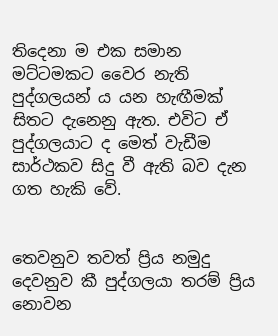තිදෙනා ම එක සමාන මට්ටමකට වෛර නැති පුද්ගලයන් ය යන හැඟීමක් සිතට දැනෙනු ඇත. එවිට ඒ පුද්ගලයාට ද මෙත් වැඩීම සාර්ථකව සිදු වී ඇති බව දැන ගත හැකි වේ.


තෙවනුව තවත් ප්‍රිය නමුදු දෙවනුව කී පුද්ගලයා තරම් ප්‍රිය නොවන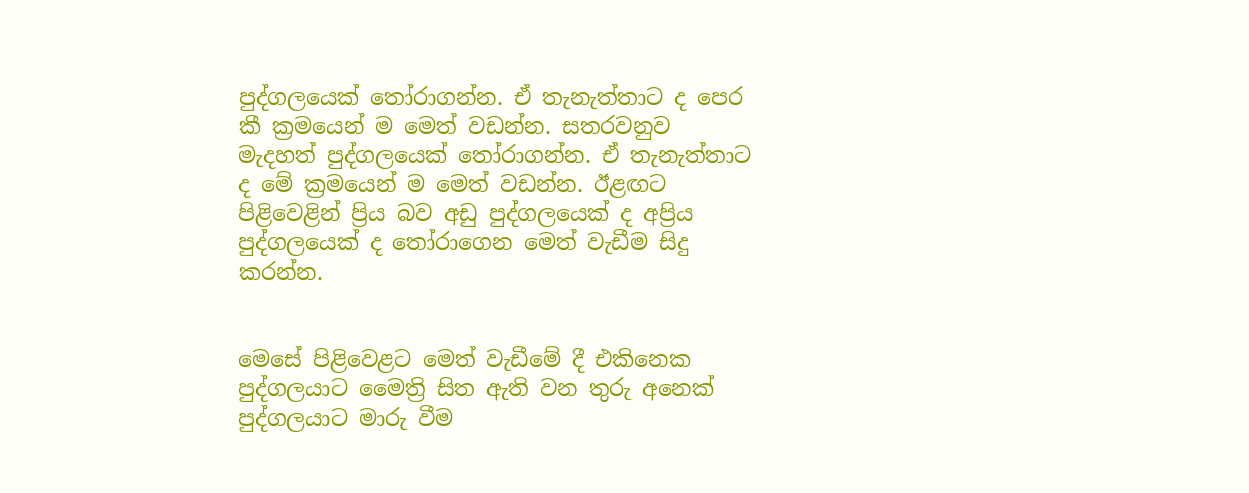පුද්ගලයෙක් තෝරාගන්න. ඒ තැනැත්තාට ද පෙර කී ක්‍රමයෙන් ම මෙත් වඩන්න. සතරවනුව මැදහත් පුද්ගලයෙක් තෝරාගන්න. ඒ තැනැත්තාට ද මේ ක්‍රමයෙන් ම මෙත් වඩන්න. ඊළඟට පිළිවෙළින් ප්‍රිය බව අඩු පුද්ගලයෙක් ද අප්‍රිය පුද්ගලයෙක් ද තෝරාගෙන මෙත් වැඩීම සිදු කරන්න.


මෙසේ පිළිවෙළට මෙත් වැඩීමේ දී එකිනෙක පුද්ගලයාට මෛත්‍රි සිත ඇති වන තුරු අනෙක් පුද්ගලයාට මාරු වීම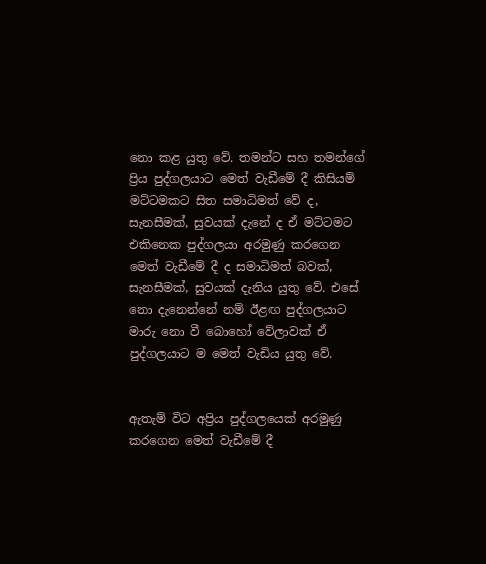නො කළ යුතු වේ. තමන්ට සහ තමන්ගේ ප්‍රිය පුද්ගලයාට මෙත් වැඩීමේ දී කිසියම් මට්ටමකට සිත සමාධිමත් වේ ද, සැනසීමක්, සුවයක් දැනේ ද ඒ මට්ටමට එකිනෙක පුද්ගලයා අරමුණු කරගෙන මෙත් වැඩීමේ දී ද සමාධිමත් බවක්, සැනසීමක්, සුවයක් දැනිය යුතු වේ. එසේ නො දැනෙන්නේ නම් ඊළඟ පුද්ගලයාට මාරු නො වී බොහෝ වේලාවක් ඒ පුද්ගලයාට ම මෙත් වැඩිය යුතු වේ.


ඇතැම් විට අප්‍රිය පුද්ගලයෙක් අරමුණු කරගෙන මෙත් වැඩීමේ දී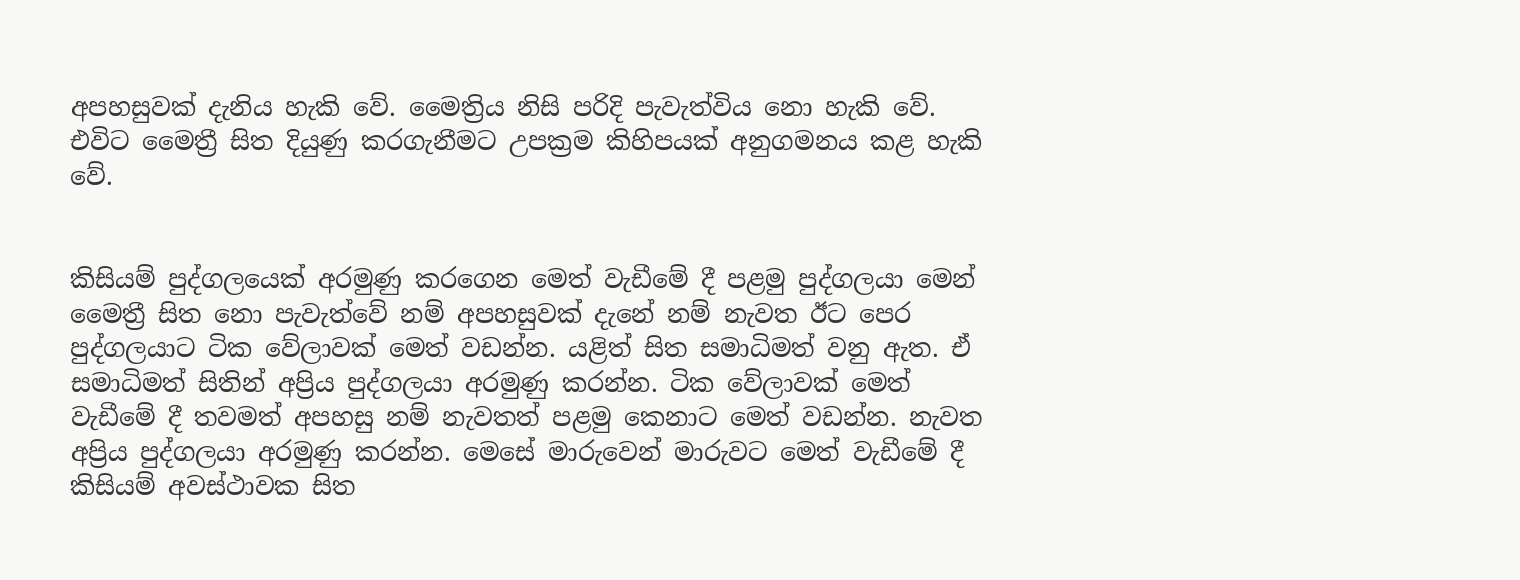අපහසුවක් දැනිය හැකි වේ. මෛත්‍රිය නිසි පරිදි පැවැත්විය නො හැකි වේ. එවිට මෛත්‍රී සිත දියුණු කරගැනීමට උපක්‍රම කිහිපයක් අනුගමනය කළ හැකි වේ.


කිසියම් පුද්ගලයෙක් අරමුණු කරගෙන මෙත් වැඩීමේ දී පළමු පුද්ගලයා මෙන් මෛත්‍රී සිත නො පැවැත්වේ නම් අපහසුවක් දැනේ නම් නැවත ඊට පෙර පුද්ගලයාට ටික වේලාවක් මෙත් වඩන්න. යළිත් සිත සමාධිමත් වනු ඇත. ඒ සමාධිමත් සිතින් අප්‍රිය පුද්ගලයා අරමුණු කරන්න. ටික වේලාවක් මෙත් වැඩීමේ දී තවමත් අපහසු නම් නැවතත් පළමු කෙනාට මෙත් වඩන්න. නැවත අප්‍රිය පුද්ගලයා අරමුණු කරන්න. මෙසේ මාරුවෙන් මාරුවට මෙත් වැඩීමේ දී කිසියම් අවස්ථාවක සිත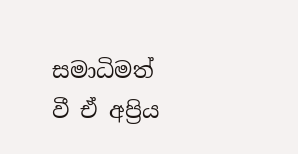සමාධිමත් වී ඒ අප්‍රිය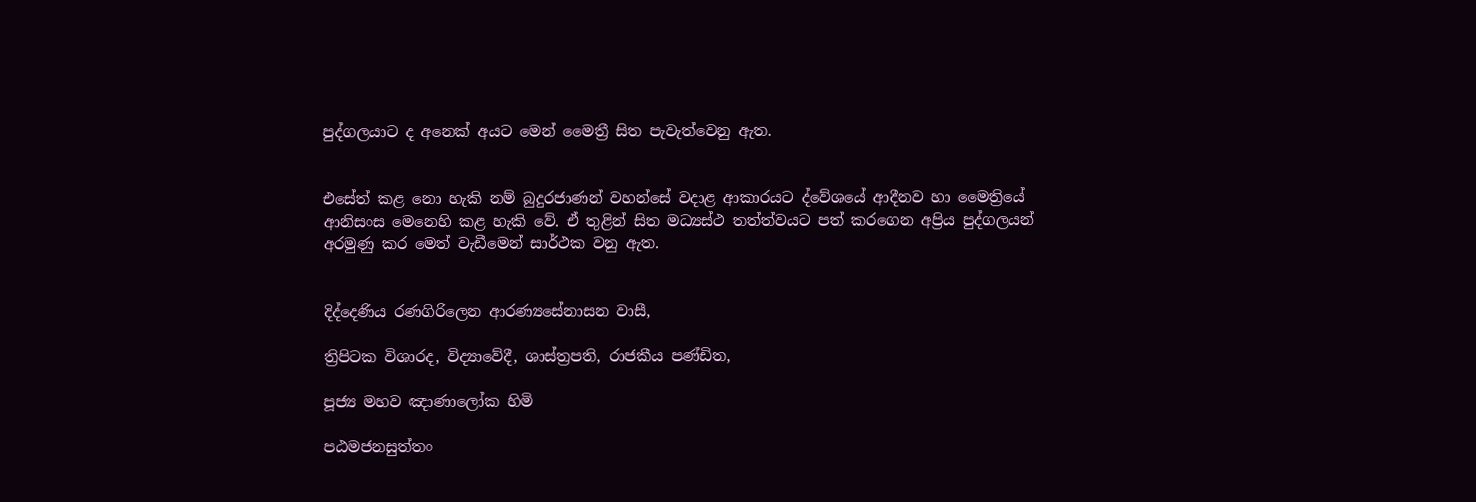පුද්ගලයාට ද අනෙක් අයට මෙන් මෛත්‍රී සිත පැවැත්වෙනු ඇත.


එසේත් කළ නො හැකි නම් බුදුරජාණන් වහන්සේ වදාළ ආකාරයට ද්වේශයේ ආදීනව හා මෛත්‍රියේ ආනිසංස මෙනෙහි කළ හැකි වේ. ඒ තුළින් සිත මධ්‍යස්ථ තත්ත්වයට පත් කරගෙන අප්‍රිය පුද්ගලයන් අරමුණු කර මෙත් වැඩීමෙන් සාර්ථක වනු ඇත.


දිද්දෙණිය රණගිරිලෙන ආරණ්‍යසේනාසන වාසී,

ත්‍රිපිටක විශාරද, විද්‍යාවේදී, ශාස්ත්‍රපති, රාජකීය පණ්ඩිත,

පූජ්‍ය මහව ඤාණාලෝක හිමි

පඨමජනසුත්තං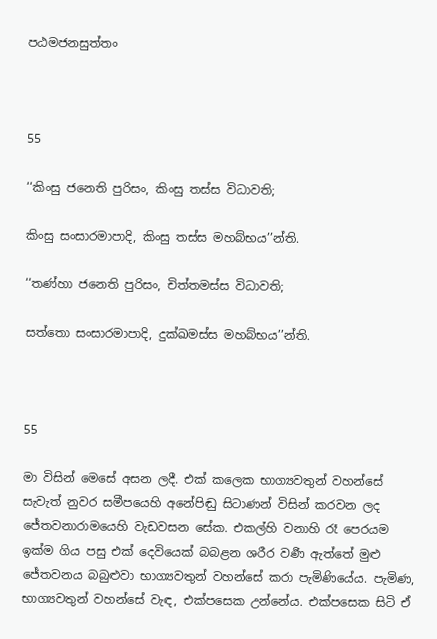පඨමජනසුත්තං



55

‘‘කිංසු ජනෙති පුරිසං, කිංසු තස්ස විධාවති;

කිංසු සංසාරමාපාදි, කිංසු තස්ස මහබ්භය’’න්ති.

‘‘තණ්හා ජනෙති පුරිසං, චිත්තමස්ස විධාවති;

සත්තො සංසාරමාපාදි, දුක්ඛමස්ස මහබ්භය’’න්ති.



55

මා විසින් මෙසේ අසන ලදී. එක් කලෙක භාග්‍යවතුන් වහන්සේ සැවැත් නුවර සමීපයෙහි අනේපිඬු සිටාණන් විසින් කරවන ලද ජේතවනාරාමයෙහි වැඩවසන සේක. එකල්හි වනාහි රෑ පෙරයම ඉක්ම ගිය පසු එක් දෙවියෙක් බබළන ශරීර වර්‍ණ ඇත්තේ මුළු ජේතවනය බබුළුවා භාග්‍යවතුන් වහන්සේ කරා පැමිණියේය. පැමිණ, භාග්‍යවතුන් වහන්සේ වැඳ, එක්පසෙක උන්නේය. එක්පසෙක සිටි ඒ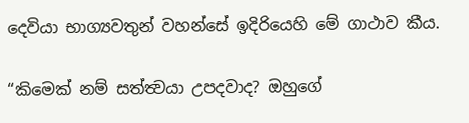දෙවියා භාග්‍යවතුන් වහන්සේ ඉදිරියෙහි මේ ගාථාව කීය.

“කිමෙක් නම් සත්ත්‍වයා උපදවාද? ඔහුගේ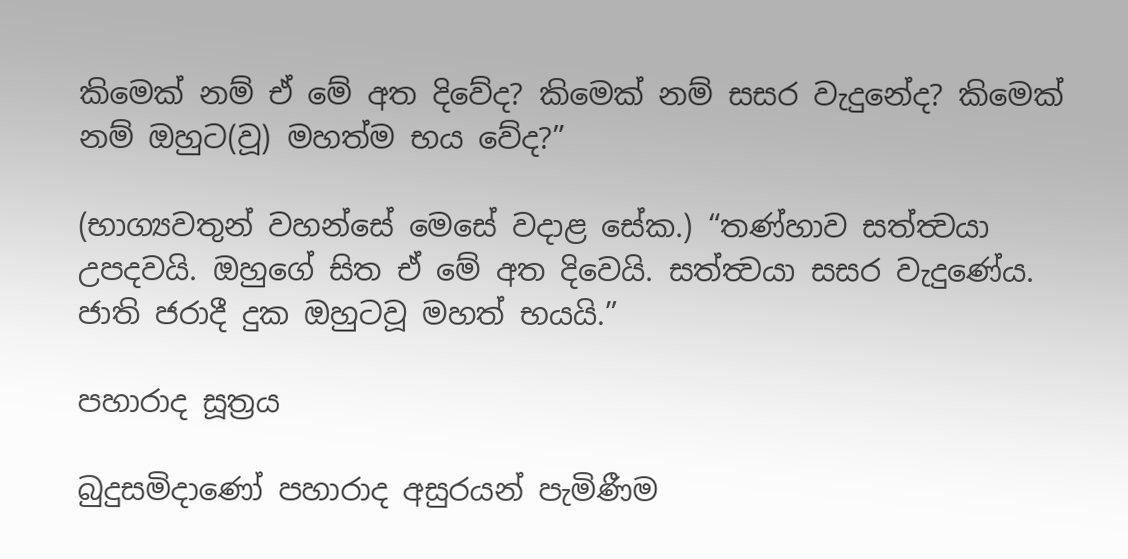කිමෙක් නම් ඒ මේ අත දිවේද? කිමෙක් නම් සසර වැදුනේද? කිමෙක් නම් ඔහුට(වූ) මහත්ම භය වේද?”

(භාග්‍යවතුන් වහන්සේ මෙසේ වදාළ සේක.) “තණ්හාව සත්ත්‍වයා උපදවයි. ඔහුගේ සිත ඒ මේ අත දිවෙයි. සත්ත්‍වයා සසර වැදුණේය. ජාති ජරාදී දුක ඔහුටවූ මහත් භයයි.”

පහාරාද සූත්‍රය

බුදුසමිදාණෝ පහාරාද අසුරයන් පැමිණීම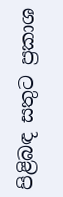පිළිබඳ සතුට ප්‍රකාශ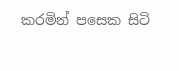කරමින් පසෙක සිටි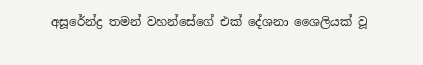අසූරේන්ද්‍ර තමන් වහන්සේගේ එක් දේශනා ශෛලියක් වූ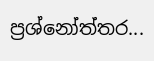ප්‍රශ්නෝත්තර...